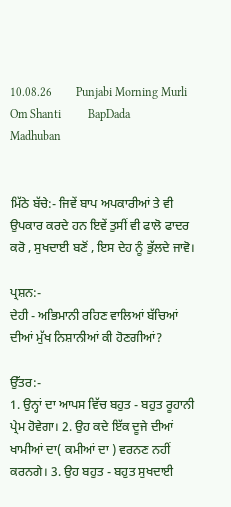10.08.26        Punjabi Morning Murli        Om Shanti         BapDada         Madhuban


ਮਿੱਠੇ ਬੱਚੇ:- ਜਿਵੇਂ ਬਾਪ ਅਪਕਾਰੀਆਂ ਤੇ ਵੀ ਉਪਕਾਰ ਕਰਦੇ ਹਨ ਇਵੇਂ ਤੁਸੀਂ ਵੀ ਫਾਲੋ ਫਾਦਰ ਕਰੋ , ਸੁਖਦਾਈ ਬਣੋਂ , ਇਸ ਦੇਹ ਨੂੰ ਭੁੱਲਦੇ ਜਾਵੋ।

ਪ੍ਰਸ਼ਨ:-
ਦੇਹੀ - ਅਭਿਮਾਨੀ ਰਹਿਣ ਵਾਲਿਆਂ ਬੱਚਿਆਂ ਦੀਆਂ ਮੁੱਖ ਨਿਸ਼ਾਨੀਆਂ ਕੀ ਹੋਣਗੀਆਂ?

ਉੱਤਰ:-
1. ਉਨ੍ਹਾਂ ਦਾ ਆਪਸ ਵਿੱਚ ਬਹੁਤ - ਬਹੁਤ ਰੂਹਾਨੀ ਪ੍ਰੇਮ ਹੋਵੇਗਾ। 2. ਉਹ ਕਦੇ ਇੱਕ ਦੂਜੇ ਦੀਆਂ ਖਾਮੀਆਂ ਦਾ( ਕਮੀਆਂ ਦਾ ) ਵਰਨਣ ਨਹੀਂ ਕਰਨਗੇ। 3. ਉਹ ਬਹੁਤ - ਬਹੁਤ ਸੁਖਦਾਈ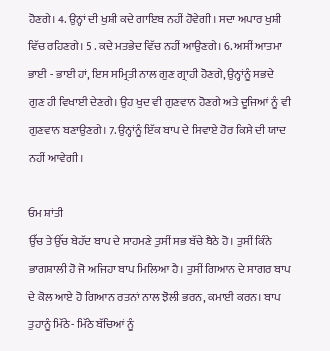ਹੋਣਗੇ। 4. ਉਨ੍ਹਾਂ ਦੀ ਖੁਸ਼ੀ ਕਦੇ ਗਾਇਬ ਨਹੀਂ ਹੋਵੇਗੀ। ਸਦਾ ਅਪਾਰ ਖੁਸ਼ੀ ਵਿੱਚ ਰਹਿਣਗੇ। 5 . ਕਦੇ ਮਤਭੇਦ ਵਿੱਚ ਨਹੀਂ ਆਉਣਗੇ। 6. ਅਸੀਂ ਆਤਮਾ ਭਾਈ - ਭਾਈ ਹਾਂ, ਇਸ ਸਮ੍ਰਿਤੀ ਨਾਲ ਗੁਣ ਗ੍ਰਾਹੀ ਹੋਣਗੇ, ਉਨ੍ਹਾਂਨੂੰ ਸਭਦੇ ਗੁਣ ਹੀ ਵਿਖਾਈ ਦੇਣਗੇ। ਉਹ ਖੁਦ ਵੀ ਗੁਣਵਾਨ ਹੋਣਗੇ ਅਤੇ ਦੂਜਿਆਂ ਨੂੰ ਵੀ ਗੁਣਵਾਨ ਬਣਾਉਣਗੇ। 7. ਉਨ੍ਹਾਂਨੂੰ ਇੱਕ ਬਾਪ ਦੇ ਸਿਵਾਏ ਹੋਰ ਕਿਸੇ ਦੀ ਯਾਦ ਨਹੀਂ ਆਵੇਗੀ।

ਓਮ ਸ਼ਾਂਤੀ
ਉੱਚ ਤੇ ਉੱਚ ਬੇਹੱਦ ਬਾਪ ਦੇ ਸਾਹਮਣੇ ਤੁਸੀਂ ਸਭ ਬੱਚੇ ਬੈਠੇ ਹੋ। ਤੁਸੀਂ ਕਿੰਨੇ ਭਾਗਸ਼ਾਲੀ ਹੋ ਜੋ ਅਜਿਹਾ ਬਾਪ ਮਿਲਿਆ ਹੈ। ਤੁਸੀਂ ਗਿਆਨ ਦੇ ਸਾਗਰ ਬਾਪ ਦੇ ਕੋਲ ਆਏ ਹੋ ਗਿਆਨ ਰਤਨਾਂ ਨਾਲ ਝੋਲੀ ਭਰਨ, ਕਮਾਈ ਕਰਨ। ਬਾਪ ਤੁਹਾਨੂੰ ਮਿੱਠੇ- ਮਿੱਠੇ ਬੱਚਿਆਂ ਨੂੰ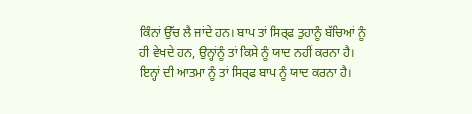ਕਿੰਨਾਂ ਉੱਚ ਲੈ ਜਾਂਦੇ ਹਨ। ਬਾਪ ਤਾਂ ਸਿਰ੍ਫ ਤੁਹਾਨੂੰ ਬੱਚਿਆਂ ਨੂੰ ਹੀ ਵੇਖਦੇ ਹਨ, ਉਨ੍ਹਾਂਨੂੰ ਤਾਂ ਕਿਸੇ ਨੂੰ ਯਾਦ ਨਹੀਂ ਕਰਨਾ ਹੈ। ਇਨ੍ਹਾਂ ਦੀ ਆਤਮਾ ਨੂੰ ਤਾਂ ਸਿਰ੍ਫ ਬਾਪ ਨੂੰ ਯਾਦ ਕਰਨਾ ਹੈ।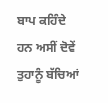ਬਾਪ ਕਹਿੰਦੇ ਹਨ ਅਸੀਂ ਦੋਵੇਂ ਤੁਹਾਨੂੰ ਬੱਚਿਆਂ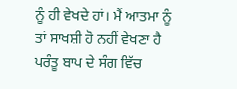ਨੂੰ ਹੀ ਵੇਖਦੇ ਹਾਂ। ਮੈਂ ਆਤਮਾ ਨੂੰ ਤਾਂ ਸਾਖਸ਼ੀ ਹੋ ਨਹੀਂ ਵੇਖਣਾ ਹੈ ਪਰੰਤੂ ਬਾਪ ਦੇ ਸੰਗ ਵਿੱਚ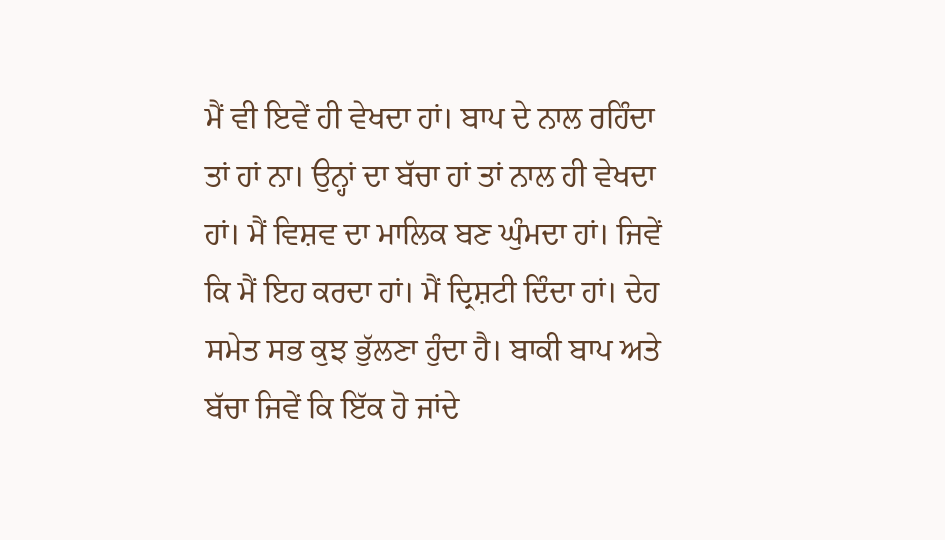ਮੈਂ ਵੀ ਇਵੇਂ ਹੀ ਵੇਖਦਾ ਹਾਂ। ਬਾਪ ਦੇ ਨਾਲ ਰਹਿੰਦਾ ਤਾਂ ਹਾਂ ਨਾ। ਉਨ੍ਹਾਂ ਦਾ ਬੱਚਾ ਹਾਂ ਤਾਂ ਨਾਲ ਹੀ ਵੇਖਦਾ ਹਾਂ। ਮੈਂ ਵਿਸ਼ਵ ਦਾ ਮਾਲਿਕ ਬਣ ਘੁੰਮਦਾ ਹਾਂ। ਜਿਵੇਂ ਕਿ ਮੈਂ ਇਹ ਕਰਦਾ ਹਾਂ। ਮੈਂ ਦ੍ਰਿਸ਼ਟੀ ਦਿੰਦਾ ਹਾਂ। ਦੇਹ ਸਮੇਤ ਸਭ ਕੁਝ ਭੁੱਲਣਾ ਹੁੰਦਾ ਹੈ। ਬਾਕੀ ਬਾਪ ਅਤੇ ਬੱਚਾ ਜਿਵੇਂ ਕਿ ਇੱਕ ਹੋ ਜਾਂਦੇ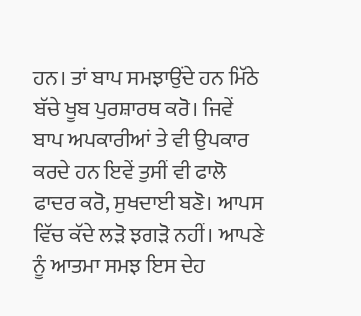ਹਨ। ਤਾਂ ਬਾਪ ਸਮਝਾਉਂਦੇ ਹਨ ਮਿੱਠੇ ਬੱਚੇ ਖੂਬ ਪੁਰਸ਼ਾਰਥ ਕਰੋ। ਜਿਵੇਂ ਬਾਪ ਅਪਕਾਰੀਆਂ ਤੇ ਵੀ ਉਪਕਾਰ ਕਰਦੇ ਹਨ ਇਵੇਂ ਤੁਸੀਂ ਵੀ ਫਾਲੋ ਫਾਦਰ ਕਰੋ, ਸੁਖਦਾਈ ਬਣੋ। ਆਪਸ ਵਿੱਚ ਕੱਦੇ ਲੜੋ ਝਗੜੋ ਨਹੀਂ। ਆਪਣੇ ਨੂੰ ਆਤਮਾ ਸਮਝ ਇਸ ਦੇਹ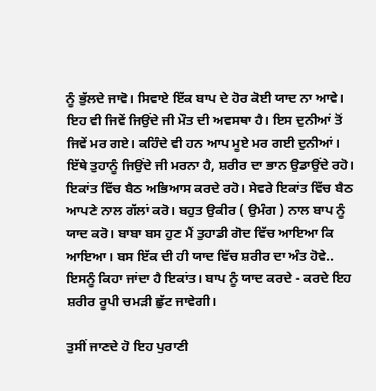ਨੂੰ ਭੁੱਲਦੇ ਜਾਵੋ। ਸਿਵਾਏ ਇੱਕ ਬਾਪ ਦੇ ਹੋਰ ਕੋਈ ਯਾਦ ਨਾ ਆਵੇ। ਇਹ ਵੀ ਜਿਵੇਂ ਜਿਉਂਦੇ ਜੀ ਮੌਤ ਦੀ ਅਵਸਥਾ ਹੈ। ਇਸ ਦੁਨੀਆਂ ਤੋਂ ਜਿਵੇਂ ਮਰ ਗਏ। ਕਹਿੰਦੇ ਵੀ ਹਨ ਆਪ ਮੂਏ ਮਰ ਗਈ ਦੁਨੀਆਂ। ਇੱਥੇ ਤੁਹਾਨੂੰ ਜਿਉਂਦੇ ਜੀ ਮਰਨਾ ਹੈ, ਸ਼ਰੀਰ ਦਾ ਭਾਨ ਉਡਾਉਂਦੇ ਰਹੋ। ਇਕਾਂਤ ਵਿੱਚ ਬੈਠ ਅਭਿਆਸ ਕਰਦੇ ਰਹੋ। ਸੇਵਰੇ ਇਕਾਂਤ ਵਿੱਚ ਬੈਠ ਆਪਣੇ ਨਾਲ ਗੱਲਾਂ ਕਰੋ। ਬਹੁਤ ਉਕੀਰ ( ਉਮੰਗ ) ਨਾਲ ਬਾਪ ਨੂੰ ਯਾਦ ਕਰੋ। ਬਾਬਾ ਬਸ ਹੁਣ ਮੈਂ ਤੁਹਾਡੀ ਗੋਦ ਵਿੱਚ ਆਇਆ ਕਿ ਆਇਆ। ਬਸ ਇੱਕ ਦੀ ਹੀ ਯਾਦ ਵਿੱਚ ਸ਼ਰੀਰ ਦਾ ਅੰਤ ਹੋਵੇ.. ਇਸਨੂੰ ਕਿਹਾ ਜਾਂਦਾ ਹੈ ਇਕਾਂਤ। ਬਾਪ ਨੂੰ ਯਾਦ ਕਰਦੇ - ਕਰਦੇ ਇਹ ਸ਼ਰੀਰ ਰੂਪੀ ਚਮੜੀ ਛੁੱਟ ਜਾਵੇਗੀ।

ਤੁਸੀਂ ਜਾਣਦੇ ਹੋ ਇਹ ਪੁਰਾਣੀ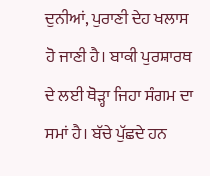ਦੁਨੀਆਂ, ਪੁਰਾਣੀ ਦੇਹ ਖਲਾਸ ਹੋ ਜਾਣੀ ਹੈ। ਬਾਕੀ ਪੁਰਸ਼ਾਰਥ ਦੇ ਲਈ ਥੋੜ੍ਹਾ ਜਿਹਾ ਸੰਗਮ ਦਾ ਸਮਾਂ ਹੈ। ਬੱਚੇ ਪੁੱਛਦੇ ਹਨ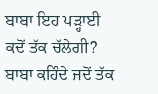ਬਾਬਾ ਇਹ ਪੜ੍ਹਾਈ ਕਦੋਂ ਤੱਕ ਚੱਲੇਗੀ? ਬਾਬਾ ਕਹਿੰਦੇ ਜਦੋਂ ਤੱਕ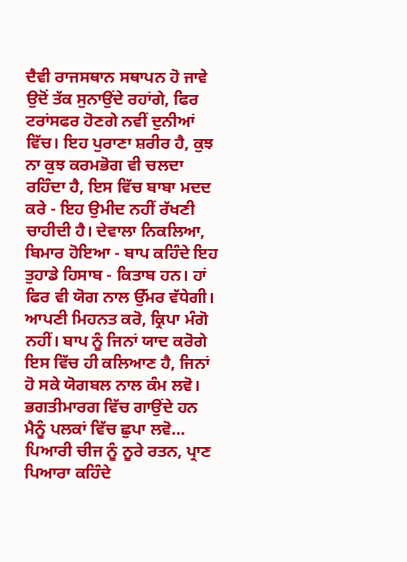ਦੈਵੀ ਰਾਜਸਥਾਨ ਸਥਾਪਨ ਹੋ ਜਾਵੇ ਉਦੋਂ ਤੱਕ ਸੁਨਾਉਂਦੇ ਰਹਾਂਗੇ, ਫਿਰ ਟਰਾਂਸਫਰ ਹੋਣਗੇ ਨਵੀਂ ਦੁਨੀਆਂ ਵਿੱਚ। ਇਹ ਪੁਰਾਣਾ ਸ਼ਰੀਰ ਹੈ, ਕੁਝ ਨਾ ਕੁਝ ਕਰਮਭੋਗ ਵੀ ਚਲਦਾ ਰਹਿੰਦਾ ਹੈ, ਇਸ ਵਿੱਚ ਬਾਬਾ ਮਦਦ ਕਰੇ - ਇਹ ਉਮੀਦ ਨਹੀਂ ਰੱਖਣੀ ਚਾਹੀਦੀ ਹੈ। ਦੇਵਾਲਾ ਨਿਕਲਿਆ, ਬਿਮਾਰ ਹੋਇਆ - ਬਾਪ ਕਹਿੰਦੇ ਇਹ ਤੁਹਾਡੇ ਹਿਸਾਬ - ਕਿਤਾਬ ਹਨ। ਹਾਂ ਫਿਰ ਵੀ ਯੋਗ ਨਾਲ ਉੱਮਰ ਵੱਧੇਗੀ। ਆਪਣੀ ਮਿਹਨਤ ਕਰੋ, ਕ੍ਰਿਪਾ ਮੰਗੋ ਨਹੀਂ। ਬਾਪ ਨੂੰ ਜਿਨਾਂ ਯਾਦ ਕਰੋਗੇ ਇਸ ਵਿੱਚ ਹੀ ਕਲਿਆਣ ਹੈ, ਜਿਨਾਂ ਹੋ ਸਕੇ ਯੋਗਬਲ ਨਾਲ ਕੰਮ ਲਵੋ। ਭਗਤੀਮਾਰਗ ਵਿੱਚ ਗਾਉਂਦੇ ਹਨ ਮੈਨੂੰ ਪਲਕਾਂ ਵਿੱਚ ਛੁਪਾ ਲਵੋ… ਪਿਆਰੀ ਚੀਜ ਨੂੰ ਨੂਰੇ ਰਤਨ, ਪ੍ਰਾਣ ਪਿਆਰਾ ਕਹਿੰਦੇ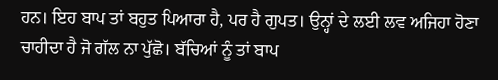ਹਨ। ਇਹ ਬਾਪ ਤਾਂ ਬਹੁਤ ਪਿਆਰਾ ਹੈ, ਪਰ ਹੈ ਗੁਪਤ। ਉਨ੍ਹਾਂ ਦੇ ਲਈ ਲਵ ਅਜਿਹਾ ਹੋਣਾ ਚਾਹੀਦਾ ਹੈ ਜੋ ਗੱਲ ਨਾ ਪੁੱਛੋ। ਬੱਚਿਆਂ ਨੂੰ ਤਾਂ ਬਾਪ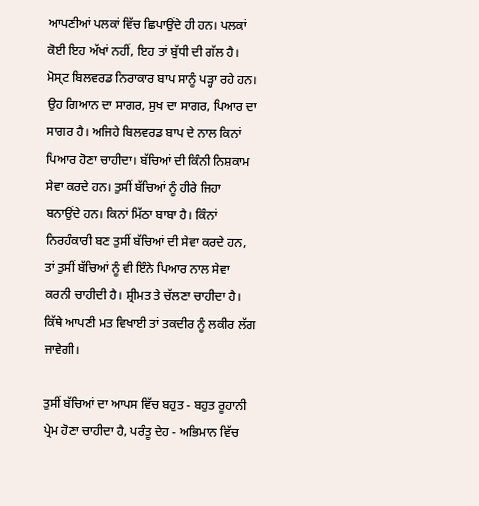ਆਪਣੀਆਂ ਪਲਕਾਂ ਵਿੱਚ ਛਿਪਾਉਂਦੇ ਹੀ ਹਨ। ਪਲਕਾਂ ਕੋਈ ਇਹ ਅੱਖਾਂ ਨਹੀਂ, ਇਹ ਤਾਂ ਬੁੱਧੀ ਦੀ ਗੱਲ ਹੈ। ਮੋਸ੍ਟ ਬਿਲਵਰਡ ਨਿਰਾਕਾਰ ਬਾਪ ਸਾਨੂੰ ਪੜ੍ਹਾ ਰਹੇ ਹਨ। ਉਹ ਗਿਆਨ ਦਾ ਸਾਗਰ, ਸੁਖ ਦਾ ਸਾਗਰ, ਪਿਆਰ ਦਾ ਸਾਗਰ ਹੈ। ਅਜਿਹੇ ਬਿਲਵਰਡ ਬਾਪ ਦੇ ਨਾਲ ਕਿਨਾਂ ਪਿਆਰ ਹੋਣਾ ਚਾਹੀਦਾ। ਬੱਚਿਆਂ ਦੀ ਕਿੰਨੀ ਨਿਸ਼ਕਾਮ ਸੇਵਾ ਕਰਦੇ ਹਨ। ਤੁਸੀਂ ਬੱਚਿਆਂ ਨੂੰ ਹੀਰੇ ਜਿਹਾ ਬਨਾਉਂਦੇ ਹਨ। ਕਿਨਾਂ ਮਿੱਠਾ ਬਾਬਾ ਹੈ। ਕਿੰਨਾਂ ਨਿਰਹੰਕਾਰੀ ਬਣ ਤੁਸੀਂ ਬੱਚਿਆਂ ਦੀ ਸੇਵਾ ਕਰਦੇ ਹਨ, ਤਾਂ ਤੁਸੀਂ ਬੱਚਿਆਂ ਨੂੰ ਵੀ ਇੰਨੇ ਪਿਆਰ ਨਾਲ ਸੇਵਾ ਕਰਨੀ ਚਾਹੀਦੀ ਹੈ। ਸ਼੍ਰੀਮਤ ਤੇ ਚੱਲਣਾ ਚਾਹੀਦਾ ਹੈ। ਕਿੱਥੇ ਆਪਣੀ ਮਤ ਵਿਖਾਈ ਤਾਂ ਤਕਦੀਰ ਨੂੰ ਲਕੀਰ ਲੱਗ ਜਾਵੇਗੀ।

ਤੁਸੀਂ ਬੱਚਿਆਂ ਦਾ ਆਪਸ ਵਿੱਚ ਬਹੁਤ - ਬਹੁਤ ਰੂਹਾਨੀ ਪ੍ਰੇਮ ਹੋਣਾ ਚਾਹੀਦਾ ਹੈ, ਪਰੰਤੂ ਦੇਹ - ਅਭਿਮਾਨ ਵਿੱਚ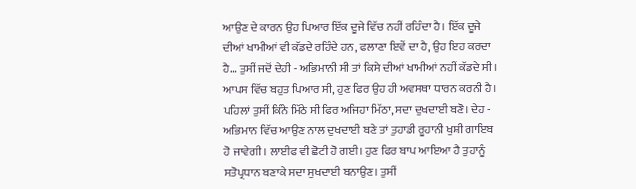ਆਉਣ ਦੇ ਕਾਰਨ ਉਹ ਪਿਆਰ ਇੱਕ ਦੂਜੇ ਵਿੱਚ ਨਹੀਂ ਰਹਿੰਦਾ ਹੈ। ਇੱਕ ਦੂਜੇ ਦੀਆਂ ਖਾਮੀਆਂ ਵੀ ਕੱਡਦੇ ਰਹਿੰਦੇ ਹਨ, ਫਲਾਣਾ ਇਵੇਂ ਦਾ ਹੈ, ਉਹ ਇਹ ਕਰਦਾ ਹੈ… ਤੁਸੀਂ ਜਦੋਂ ਦੇਹੀ - ਅਭਿਮਾਨੀ ਸੀ ਤਾਂ ਕਿਸੇ ਦੀਆਂ ਖਾਮੀਆਂ ਨਹੀਂ ਕੱਡਦੇ ਸੀ। ਆਪਸ ਵਿੱਚ ਬਹੁਤ ਪਿਆਰ ਸੀ, ਹੁਣ ਫਿਰ ਉਹ ਹੀ ਅਵਸਥਾ ਧਾਰਨ ਕਰਨੀ ਹੈ। ਪਹਿਲਾਂ ਤੁਸੀਂ ਕਿੰਨੇ ਮਿੱਠੇ ਸੀ ਫਿਰ ਅਜਿਹਾ ਮਿੱਠਾ, ਸਦਾ ਦੁਖਦਾਈ ਬਣੋ। ਦੇਹ - ਅਭਿਮਾਨ ਵਿੱਚ ਆਉਣ ਨਾਲ ਦੁਖਦਾਈ ਬਣੇ ਤਾਂ ਤੁਹਾਡੀ ਰੂਹਾਨੀ ਖੁਸ਼ੀ ਗਾਇਬ ਹੋ ਜਾਵੇਗੀ। ਲਾਈਫ ਵੀ ਛੋਟੀ ਹੋ ਗਈ। ਹੁਣ ਫਿਰ ਬਾਪ ਆਇਆ ਹੈ ਤੁਹਾਨੂੰ ਸਤੋਪ੍ਰਧਾਨ ਬਣਾਕੇ ਸਦਾ ਸੁਖਦਾਈ ਬਨਾਉਣ। ਤੁਸੀਂ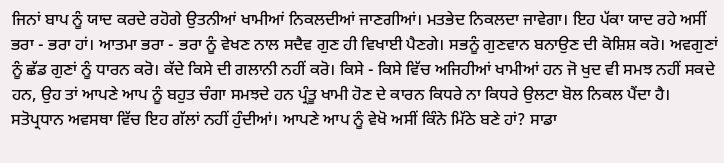ਜਿਨਾਂ ਬਾਪ ਨੂੰ ਯਾਦ ਕਰਦੇ ਰਹੋਗੇ ਉਤਨੀਆਂ ਖਾਮੀਆਂ ਨਿਕਲਦੀਆਂ ਜਾਣਗੀਆਂ। ਮਤਭੇਦ ਨਿਕਲਦਾ ਜਾਵੇਗਾ। ਇਹ ਪੱਕਾ ਯਾਦ ਰਹੇ ਅਸੀਂ ਭਰਾ - ਭਰਾ ਹਾਂ। ਆਤਮਾ ਭਰਾ - ਭਰਾ ਨੂੰ ਵੇਖਣ ਨਾਲ ਸਦੈਵ ਗੁਣ ਹੀ ਵਿਖਾਈ ਪੈਣਗੇ। ਸਭਨੂੰ ਗੁਣਵਾਨ ਬਨਾਉਣ ਦੀ ਕੋਸ਼ਿਸ਼ ਕਰੋ। ਅਵਗੁਣਾਂ ਨੂੰ ਛੱਡ ਗੁਣਾਂ ਨੂੰ ਧਾਰਨ ਕਰੋ। ਕੱਦੇ ਕਿਸੇ ਦੀ ਗਲਾਨੀ ਨਹੀਂ ਕਰੋ। ਕਿਸੇ - ਕਿਸੇ ਵਿੱਚ ਅਜਿਹੀਆਂ ਖਾਮੀਆਂ ਹਨ ਜੋ ਖੁਦ ਵੀ ਸਮਝ ਨਹੀਂ ਸਕਦੇ ਹਨ, ਉਹ ਤਾਂ ਆਪਣੇ ਆਪ ਨੂੰ ਬਹੁਤ ਚੰਗਾ ਸਮਝਦੇ ਹਨ ਪ੍ਰੰਤੂ ਖਾਮੀ ਹੋਣ ਦੇ ਕਾਰਨ ਕਿਧਰੇ ਨਾ ਕਿਧਰੇ ਉਲਟਾ ਬੋਲ ਨਿਕਲ ਪੈਂਦਾ ਹੈ। ਸਤੋਪ੍ਰਧਾਨ ਅਵਸਥਾ ਵਿੱਚ ਇਹ ਗੱਲਾਂ ਨਹੀਂ ਹੁੰਦੀਆਂ। ਆਪਣੇ ਆਪ ਨੂੰ ਵੇਖੋ ਅਸੀਂ ਕਿੰਨੇ ਮਿੱਠੇ ਬਣੇ ਹਾਂ? ਸਾਡਾ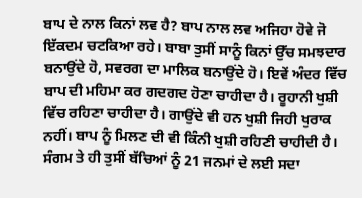ਬਾਪ ਦੇ ਨਾਲ ਕਿਨਾਂ ਲਵ ਹੈ? ਬਾਪ ਨਾਲ ਲਵ ਅਜਿਹਾ ਹੋਵੇ ਜੋ ਇੱਕਦਮ ਚਟਕਿਆ ਰਹੇ। ਬਾਬਾ ਤੁਸੀਂ ਸਾਨੂੰ ਕਿਨਾਂ ਉੱਚ ਸਮਝਦਾਰ ਬਨਾਉਂਦੇ ਹੋ, ਸਵਰਗ ਦਾ ਮਾਲਿਕ ਬਨਾਉਂਦੇ ਹੋ। ਇਵੇਂ ਅੰਦਰ ਵਿੱਚ ਬਾਪ ਦੀ ਮਹਿਮਾ ਕਰ ਗਦਗਦ ਹੋਣਾ ਚਾਹੀਦਾ ਹੈ। ਰੂਹਾਨੀ ਖੁਸ਼ੀ ਵਿੱਚ ਰਹਿਣਾ ਚਾਹੀਦਾ ਹੈ। ਗਾਉਂਦੇ ਵੀ ਹਨ ਖੁਸ਼ੀ ਜਿਹੀ ਖੁਰਾਕ ਨਹੀਂ। ਬਾਪ ਨੂੰ ਮਿਲਣ ਦੀ ਵੀ ਕਿੰਨੀ ਖੁਸ਼ੀ ਰਹਿਣੀ ਚਾਹੀਦੀ ਹੈ। ਸੰਗਮ ਤੇ ਹੀ ਤੁਸੀਂ ਬੱਚਿਆਂ ਨੂੰ 21 ਜਨਮਾਂ ਦੇ ਲਈ ਸਦਾ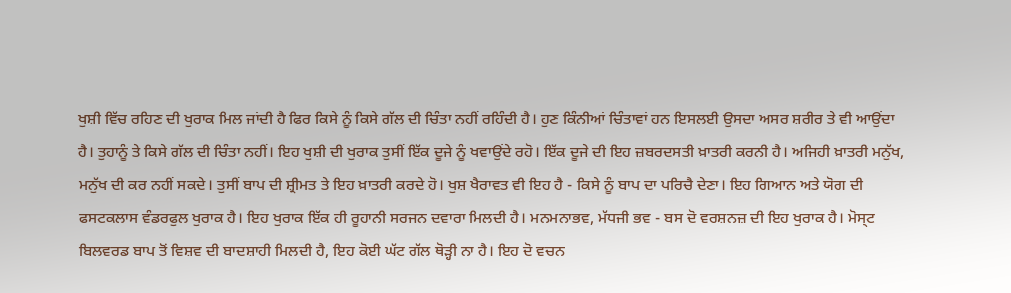ਖੁਸ਼ੀ ਵਿੱਚ ਰਹਿਣ ਦੀ ਖੁਰਾਕ ਮਿਲ ਜਾਂਦੀ ਹੈ ਫਿਰ ਕਿਸੇ ਨੂੰ ਕਿਸੇ ਗੱਲ ਦੀ ਚਿੰਤਾ ਨਹੀਂ ਰਹਿੰਦੀ ਹੈ। ਹੁਣ ਕਿੰਨੀਆਂ ਚਿੰਤਾਵਾਂ ਹਨ ਇਸਲਈ ਉਸਦਾ ਅਸਰ ਸ਼ਰੀਰ ਤੇ ਵੀ ਆਉਂਦਾ ਹੈ। ਤੁਹਾਨੂੰ ਤੇ ਕਿਸੇ ਗੱਲ ਦੀ ਚਿੰਤਾ ਨਹੀਂ। ਇਹ ਖੁਸ਼ੀ ਦੀ ਖੁਰਾਕ ਤੁਸੀਂ ਇੱਕ ਦੂਜੇ ਨੂੰ ਖਵਾਉਂਦੇ ਰਹੋ। ਇੱਕ ਦੂਜੇ ਦੀ ਇਹ ਜ਼ਬਰਦਸਤੀ ਖ਼ਾਤਰੀ ਕਰਨੀ ਹੈ। ਅਜਿਹੀ ਖ਼ਾਤਰੀ ਮਨੁੱਖ, ਮਨੁੱਖ ਦੀ ਕਰ ਨਹੀਂ ਸਕਦੇ। ਤੁਸੀਂ ਬਾਪ ਦੀ ਸ਼੍ਰੀਮਤ ਤੇ ਇਹ ਖ਼ਾਤਰੀ ਕਰਦੇ ਹੋ। ਖੁਸ਼ ਖੈਰਾਵਤ ਵੀ ਇਹ ਹੈ - ਕਿਸੇ ਨੂੰ ਬਾਪ ਦਾ ਪਰਿਚੈ ਦੇਣਾ। ਇਹ ਗਿਆਨ ਅਤੇ ਯੋਗ ਦੀ ਫਸਟਕਲਾਸ ਵੰਡਰਫੁਲ ਖੁਰਾਕ ਹੈ। ਇਹ ਖੁਰਾਕ ਇੱਕ ਹੀ ਰੂਹਾਨੀ ਸਰਜਨ ਦਵਾਰਾ ਮਿਲਦੀ ਹੈ। ਮਨਮਨਾਭਵ, ਮੱਧਜੀ ਭਵ - ਬਸ ਦੋ ਵਰਸ਼ਨਜ਼ ਦੀ ਇਹ ਖੁਰਾਕ ਹੈ। ਮੋਸ੍ਟ ਬਿਲਵਰਡ ਬਾਪ ਤੋਂ ਵਿਸ਼ਵ ਦੀ ਬਾਦਸ਼ਾਹੀ ਮਿਲਦੀ ਹੈ, ਇਹ ਕੋਈ ਘੱਟ ਗੱਲ ਥੋੜ੍ਹੀ ਨਾ ਹੈ। ਇਹ ਦੋ ਵਚਨ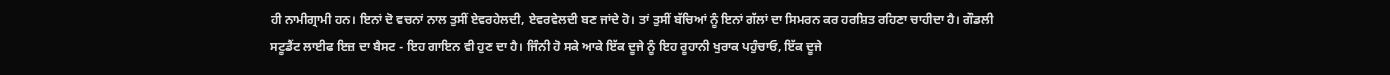ਹੀ ਨਾਮੀਗ੍ਰਾਮੀ ਹਨ। ਇਨਾਂ ਦੋ ਵਚਨਾਂ ਨਾਲ ਤੁਸੀਂ ਏਵਰਹੇਲਦੀ, ਏਵਰਵੇਲਦੀ ਬਣ ਜਾਂਦੇ ਹੋ। ਤਾਂ ਤੁਸੀਂ ਬੱਚਿਆਂ ਨੂੰ ਇਨਾਂ ਗੱਲਾਂ ਦਾ ਸਿਮਰਨ ਕਰ ਹਰਸ਼ਿਤ ਰਹਿਣਾ ਚਾਹੀਦਾ ਹੈ। ਗੌਡਲੀ ਸਟੂਡੈਂਟ ਲਾਈਫ ਇਜ਼ ਦਾ ਬੈਸਟ - ਇਹ ਗਾਇਨ ਵੀ ਹੁਣ ਦਾ ਹੈ। ਜਿੰਨੀ ਹੋ ਸਕੇ ਆਕੇ ਇੱਕ ਦੂਜੇ ਨੂੰ ਇਹ ਰੂਹਾਨੀ ਖੁਰਾਕ ਪਹੁੰਚਾਓ, ਇੱਕ ਦੂਜੇ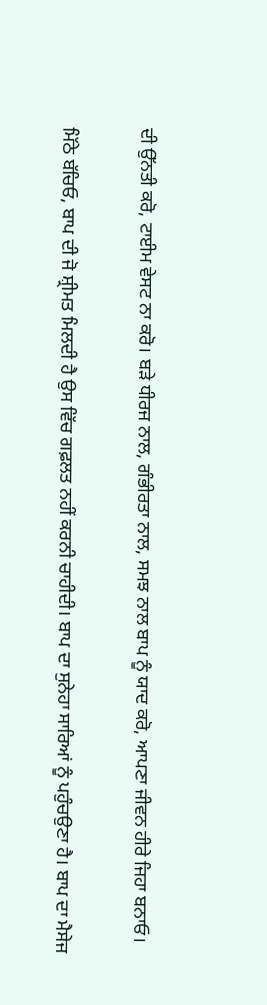ਦੀ ਉੱਨਤੀ ਕਰੋ, ਟਾਈਮ ਵੇਸਟ ਨਾ ਕਰੋ। ਬੜੇ ਧੀਰਜ ਨਾਲ, ਗੰਭੀਰਤਾ ਨਾਲ, ਸਮਝ ਨਾਲ ਬਾਪ ਨੂੰ ਯਾਦ ਕਰੋ, ਆਪਣਾ ਜੀਵਨ ਹੀਰੇ ਜਿਹਾ ਬਨਾਓ।

ਮਿੱਠੇ ਬੱਚਿਓ, ਬਾਪ ਦੀ ਜੋ ਸ਼੍ਰੀਮਤ ਮਿਲਦੀ ਹੈ ਉਸ ਵਿੱਚ ਗਫ਼ਲਤ ਨਹੀਂ ਕਰਨੀ ਚਾਹੀਦੀ। ਬਾਪ ਦਾ ਸੁਨੇਹਾ ਸਾਰਿਆਂ ਨੂੰ ਪਹੁੰਚਉਣਾ ਹੈ। ਬਾਪ ਦਾ ਮੈਸੇਜ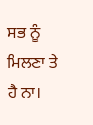ਸਭ ਨੂੰ ਮਿਲਣਾ ਤੇ ਹੈ ਨਾ।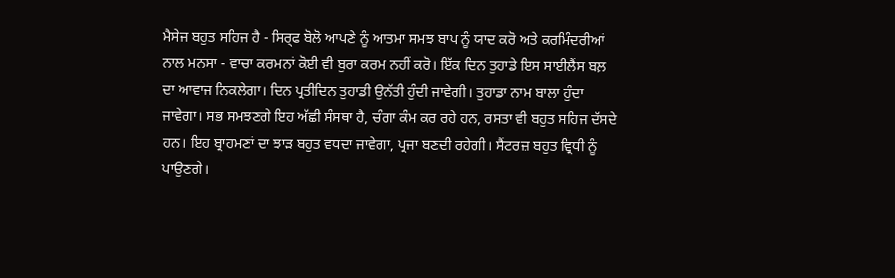ਮੈਸੇਜ ਬਹੁਤ ਸਹਿਜ ਹੈ - ਸਿਰ੍ਫ ਬੋਲੋ ਆਪਣੇ ਨੂੰ ਆਤਮਾ ਸਮਝ ਬਾਪ ਨੂੰ ਯਾਦ ਕਰੋ ਅਤੇ ਕਰਮਿੰਦਰੀਆਂ ਨਾਲ ਮਨਸਾ - ਵਾਚਾ ਕਰਮਨਾਂ ਕੋਈ ਵੀ ਬੁਰਾ ਕਰਮ ਨਹੀਂ ਕਰੋ। ਇੱਕ ਦਿਨ ਤੁਹਾਡੇ ਇਸ ਸਾਈਲੈਂਸ ਬਲ਼ ਦਾ ਆਵਾਜ ਨਿਕਲੇਗਾ। ਦਿਨ ਪ੍ਰਤੀਦਿਨ ਤੁਹਾਡੀ ਉਨੱਤੀ ਹੁੰਦੀ ਜਾਵੇਗੀ। ਤੁਹਾਡਾ ਨਾਮ ਬਾਲਾ ਹੁੰਦਾ ਜਾਵੇਗਾ। ਸਭ ਸਮਝਣਗੇ ਇਹ ਅੱਛੀ ਸੰਸਥਾ ਹੈ, ਚੰਗਾ ਕੰਮ ਕਰ ਰਹੇ ਹਨ, ਰਸਤਾ ਵੀ ਬਹੁਤ ਸਹਿਜ ਦੱਸਦੇ ਹਨ। ਇਹ ਬ੍ਰਾਹਮਣਾਂ ਦਾ ਝਾੜ ਬਹੁਤ ਵਧਦਾ ਜਾਵੇਗਾ, ਪ੍ਰਜਾ ਬਣਦੀ ਰਹੇਗੀ। ਸੈਂਟਰਜ਼ ਬਹੁਤ ਵ੍ਰਿਧੀ ਨੂੰ ਪਾਉਣਗੇ।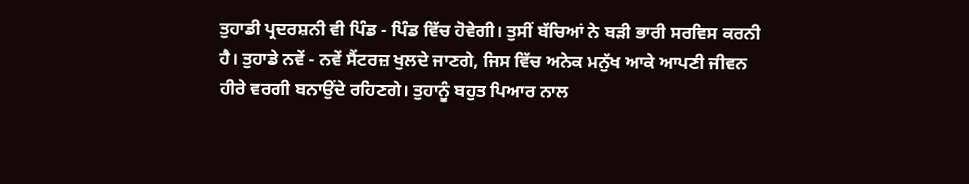ਤੁਹਾਡੀ ਪ੍ਰਦਰਸ਼ਨੀ ਵੀ ਪਿੰਡ - ਪਿੰਡ ਵਿੱਚ ਹੋਵੇਗੀ। ਤੁਸੀਂ ਬੱਚਿਆਂ ਨੇ ਬੜੀ ਭਾਰੀ ਸਰਵਿਸ ਕਰਨੀ ਹੈ। ਤੁਹਾਡੇ ਨਵੇਂ - ਨਵੇਂ ਸੈਂਟਰਜ਼ ਖੁਲਦੇ ਜਾਣਗੇ, ਜਿਸ ਵਿੱਚ ਅਨੇਕ ਮਨੁੱਖ ਆਕੇ ਆਪਣੀ ਜੀਵਨ ਹੀਰੇ ਵਰਗੀ ਬਨਾਉਂਦੇ ਰਹਿਣਗੇ। ਤੁਹਾਨੂੰ ਬਹੁਤ ਪਿਆਰ ਨਾਲ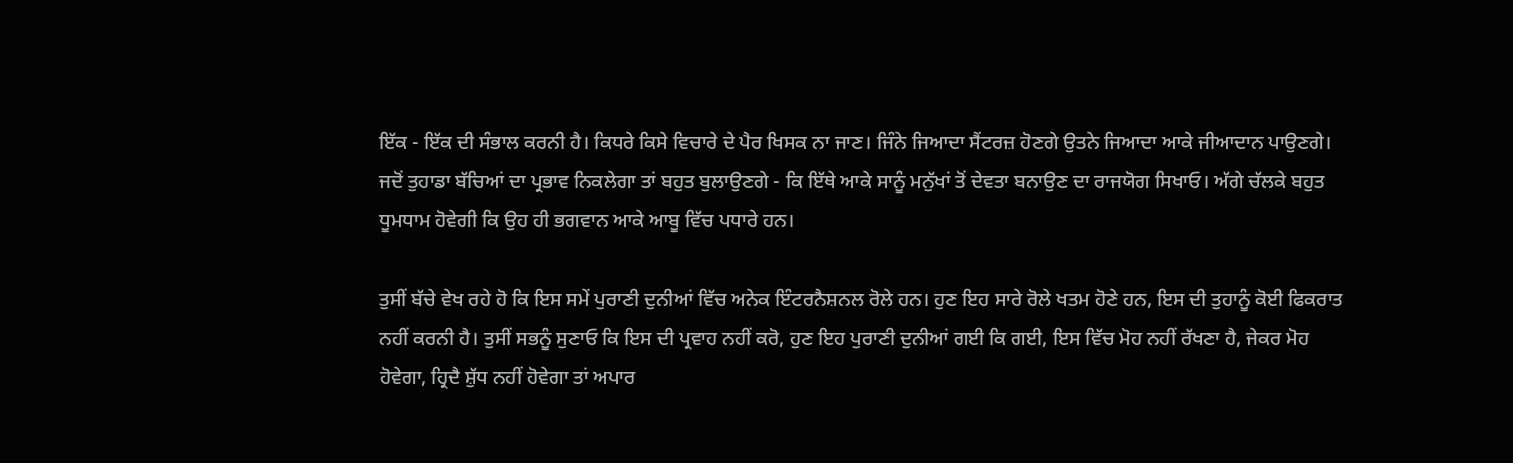ਇੱਕ - ਇੱਕ ਦੀ ਸੰਭਾਲ ਕਰਨੀ ਹੈ। ਕਿਧਰੇ ਕਿਸੇ ਵਿਚਾਰੇ ਦੇ ਪੈਰ ਖਿਸਕ ਨਾ ਜਾਣ। ਜਿੰਨੇ ਜਿਆਦਾ ਸੈਂਟਰਜ਼ ਹੋਣਗੇ ਉਤਨੇ ਜਿਆਦਾ ਆਕੇ ਜੀਆਦਾਨ ਪਾਉਣਗੇ। ਜਦੋਂ ਤੁਹਾਡਾ ਬੱਚਿਆਂ ਦਾ ਪ੍ਰਭਾਵ ਨਿਕਲੇਗਾ ਤਾਂ ਬਹੁਤ ਬੁਲਾਉਣਗੇ - ਕਿ ਇੱਥੇ ਆਕੇ ਸਾਨੂੰ ਮਨੁੱਖਾਂ ਤੋਂ ਦੇਵਤਾ ਬਨਾਉਣ ਦਾ ਰਾਜਯੋਗ ਸਿਖਾਓ। ਅੱਗੇ ਚੱਲਕੇ ਬਹੁਤ ਧੂਮਧਾਮ ਹੋਵੇਗੀ ਕਿ ਉਹ ਹੀ ਭਗਵਾਨ ਆਕੇ ਆਬੂ ਵਿੱਚ ਪਧਾਰੇ ਹਨ।

ਤੁਸੀਂ ਬੱਚੇ ਵੇਖ ਰਹੇ ਹੋ ਕਿ ਇਸ ਸਮੇਂ ਪੁਰਾਣੀ ਦੁਨੀਆਂ ਵਿੱਚ ਅਨੇਕ ਇੰਟਰਨੈਸ਼ਨਲ ਰੋਲੇ ਹਨ। ਹੁਣ ਇਹ ਸਾਰੇ ਰੋਲੇ ਖਤਮ ਹੋਣੇ ਹਨ, ਇਸ ਦੀ ਤੁਹਾਨੂੰ ਕੋਈ ਫਿਕਰਾਤ ਨਹੀਂ ਕਰਨੀ ਹੈ। ਤੁਸੀਂ ਸਭਨੂੰ ਸੁਣਾਓ ਕਿ ਇਸ ਦੀ ਪ੍ਰਵਾਹ ਨਹੀਂ ਕਰੋ, ਹੁਣ ਇਹ ਪੁਰਾਣੀ ਦੁਨੀਆਂ ਗਈ ਕਿ ਗਈ, ਇਸ ਵਿੱਚ ਮੋਹ ਨਹੀਂ ਰੱਖਣਾ ਹੈ, ਜੇਕਰ ਮੋਹ ਹੋਵੇਗਾ, ਹ੍ਰਿਦੈ ਸ਼ੁੱਧ ਨਹੀਂ ਹੋਵੇਗਾ ਤਾਂ ਅਪਾਰ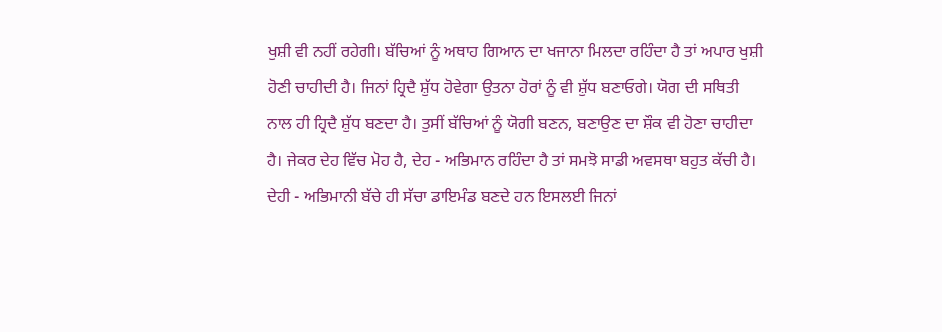ਖੁਸ਼ੀ ਵੀ ਨਹੀਂ ਰਹੇਗੀ। ਬੱਚਿਆਂ ਨੂੰ ਅਥਾਹ ਗਿਆਨ ਦਾ ਖਜਾਨਾ ਮਿਲਦਾ ਰਹਿੰਦਾ ਹੈ ਤਾਂ ਅਪਾਰ ਖੁਸ਼ੀ ਹੋਣੀ ਚਾਹੀਦੀ ਹੈ। ਜਿਨਾਂ ਹ੍ਰਿਦੈ ਸ਼ੁੱਧ ਹੋਵੇਗਾ ਉਤਨਾ ਹੋਰਾਂ ਨੂੰ ਵੀ ਸ਼ੁੱਧ ਬਣਾਓਗੇ। ਯੋਗ ਦੀ ਸਥਿਤੀ ਨਾਲ ਹੀ ਹ੍ਰਿਦੈ ਸ਼ੁੱਧ ਬਣਦਾ ਹੈ। ਤੁਸੀਂ ਬੱਚਿਆਂ ਨੂੰ ਯੋਗੀ ਬਣਨ, ਬਣਾਉਣ ਦਾ ਸ਼ੌਕ ਵੀ ਹੋਣਾ ਚਾਹੀਦਾ ਹੈ। ਜੇਕਰ ਦੇਹ ਵਿੱਚ ਮੋਹ ਹੈ, ਦੇਹ - ਅਭਿਮਾਨ ਰਹਿੰਦਾ ਹੈ ਤਾਂ ਸਮਝੋ ਸਾਡੀ ਅਵਸਥਾ ਬਹੁਤ ਕੱਚੀ ਹੈ। ਦੇਹੀ - ਅਭਿਮਾਨੀ ਬੱਚੇ ਹੀ ਸੱਚਾ ਡਾਇਮੰਡ ਬਣਦੇ ਹਨ ਇਸਲਈ ਜਿਨਾਂ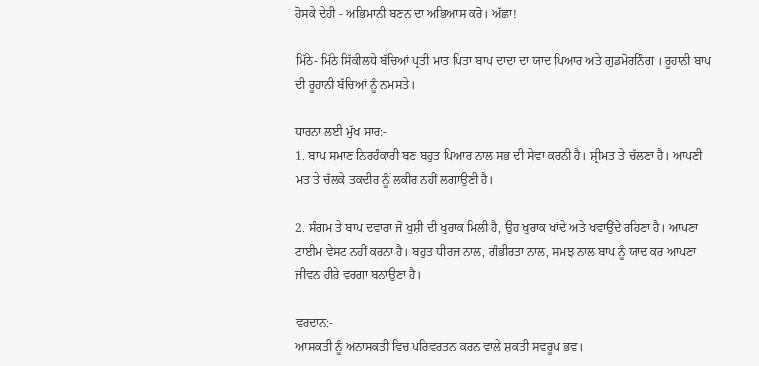ਹੋਸਕੇ ਦੇਹੀ - ਅਭਿਮਾਨੀ ਬਣਨ ਦਾ ਅਭਿਆਸ ਕਰੋ। ਅੱਛਾ!

ਮਿੱਠੇ- ਮਿੱਠੇ ਸਿੱਕੀਲਧੇ ਬੱਚਿਆਂ ਪ੍ਰਤੀ ਮਾਤ ਪਿਤਾ ਬਾਪ ਦਾਦਾ ਦਾ ਯਾਦ ਪਿਆਰ ਅਤੇ ਗੁਡਮੋਰਨਿੰਗ । ਰੂਹਾਨੀ ਬਾਪ ਦੀ ਰੂਹਾਨੀ ਬੱਚਿਆਂ ਨੂੰ ਨਮਸਤੇ।

ਧਾਰਨਾ ਲਈ ਮੁੱਖ ਸਾਰ:-
1. ਬਾਪ ਸਮਾਣ ਨਿਰਹੰਕਾਰੀ ਬਣ ਬਹੁਤ ਪਿਆਰ ਨਾਲ ਸਭ ਦੀ ਸੇਵਾ ਕਰਨੀ ਹੈ। ਸ਼੍ਰੀਮਤ ਤੇ ਚੱਲਣਾ ਹੈ। ਆਪਣੀ ਮਤ ਤੇ ਚੱਲਕੇ ਤਕਦੀਰ ਨੂੰ ਲਕੀਰ ਨਹੀਂ ਲਗਾਉਣੀ ਹੈ।

2. ਸੰਗਮ ਤੇ ਬਾਪ ਦਵਾਰਾ ਜੋ ਖੁਸ਼ੀ ਦੀ ਖੁਰਾਕ ਮਿਲੀ ਹੈ, ਉਹ ਖੁਰਾਕ ਖਾਂਦੇ ਅਤੇ ਖਵਾਉਂਦੇ ਰਹਿਣਾ ਹੈ। ਆਪਣਾ ਟਾਈਮ ਵੇਸਟ ਨਹੀਂ ਕਰਨਾ ਹੈ। ਬਹੁਤ ਧੀਰਜ ਨਾਲ, ਗੰਭੀਰਤਾ ਨਾਲ, ਸਮਝ ਨਾਲ ਬਾਪ ਨੂੰ ਯਾਦ ਕਰ ਆਪਣਾ ਜੀਵਨ ਹੀਰੇ ਵਰਗਾ ਬਨਾਉਣਾ ਹੈ।

ਵਰਦਾਨ:-
ਆਸਕਤੀ ਨੂੰ ਅਨਾਸਕਤੀ ਵਿਚ ਪਰਿਵਰਤਨ ਕਰਨ ਵਾਲੇ ਸ਼ਕਤੀ ਸਵਰੂਪ ਭਵ।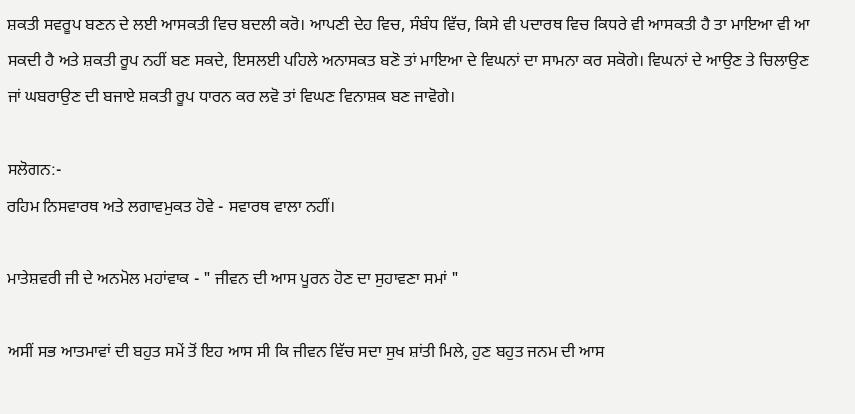ਸ਼ਕਤੀ ਸਵਰੂਪ ਬਣਨ ਦੇ ਲਈ ਆਸਕਤੀ ਵਿਚ ਬਦਲੀ ਕਰੋ। ਆਪਣੀ ਦੇਹ ਵਿਚ, ਸੰਬੰਧ ਵਿੱਚ, ਕਿਸੇ ਵੀ ਪਦਾਰਥ ਵਿਚ ਕਿਧਰੇ ਵੀ ਆਸਕਤੀ ਹੈ ਤਾ ਮਾਇਆ ਵੀ ਆ ਸਕਦੀ ਹੈ ਅਤੇ ਸ਼ਕਤੀ ਰੂਪ ਨਹੀਂ ਬਣ ਸਕਦੇ, ਇਸਲਈ ਪਹਿਲੇ ਅਨਾਸਕਤ ਬਣੋ ਤਾਂ ਮਾਇਆ ਦੇ ਵਿਘਨਾਂ ਦਾ ਸਾਮਨਾ ਕਰ ਸਕੋਗੇ। ਵਿਘਨਾਂ ਦੇ ਆਉਣ ਤੇ ਚਿਲਾਉਣ ਜਾਂ ਘਬਰਾਉਣ ਦੀ ਬਜਾਏ ਸ਼ਕਤੀ ਰੂਪ ਧਾਰਨ ਕਰ ਲਵੋ ਤਾਂ ਵਿਘਣ ਵਿਨਾਸ਼ਕ ਬਣ ਜਾਵੋਗੇ।

ਸਲੋਗਨ:-
ਰਹਿਮ ਨਿਸਵਾਰਥ ਅਤੇ ਲਗਾਵਮੁਕਤ ਹੋਵੇ - ਸਵਾਰਥ ਵਾਲਾ ਨਹੀਂ।

ਮਾਤੇਸ਼ਵਰੀ ਜੀ ਦੇ ਅਨਮੋਲ ਮਹਾਂਵਾਕ - " ਜੀਵਨ ਦੀ ਆਸ ਪੂਰਨ ਹੋਣ ਦਾ ਸੁਹਾਵਣਾ ਸਮਾਂ "

ਅਸੀਂ ਸਭ ਆਤਮਾਵਾਂ ਦੀ ਬਹੁਤ ਸਮੇਂ ਤੋਂ ਇਹ ਆਸ ਸੀ ਕਿ ਜੀਵਨ ਵਿੱਚ ਸਦਾ ਸੁਖ ਸ਼ਾਂਤੀ ਮਿਲੇ, ਹੁਣ ਬਹੁਤ ਜਨਮ ਦੀ ਆਸ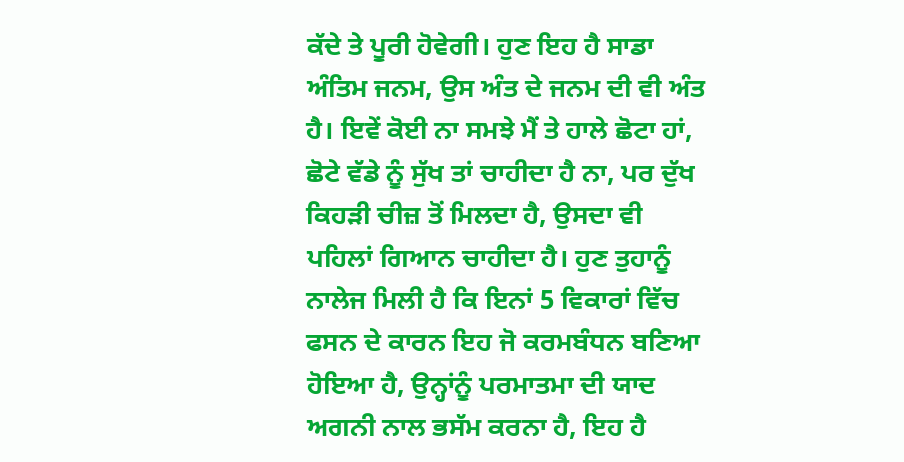ਕੱਦੇ ਤੇ ਪੂਰੀ ਹੋਵੇਗੀ। ਹੁਣ ਇਹ ਹੈ ਸਾਡਾ ਅੰਤਿਮ ਜਨਮ, ਉਸ ਅੰਤ ਦੇ ਜਨਮ ਦੀ ਵੀ ਅੰਤ ਹੈ। ਇਵੇਂ ਕੋਈ ਨਾ ਸਮਝੇ ਮੈਂ ਤੇ ਹਾਲੇ ਛੋਟਾ ਹਾਂ, ਛੋਟੇ ਵੱਡੇ ਨੂੰ ਸੁੱਖ ਤਾਂ ਚਾਹੀਦਾ ਹੈ ਨਾ, ਪਰ ਦੁੱਖ ਕਿਹੜੀ ਚੀਜ਼ ਤੋਂ ਮਿਲਦਾ ਹੈ, ਉਸਦਾ ਵੀ ਪਹਿਲਾਂ ਗਿਆਨ ਚਾਹੀਦਾ ਹੈ। ਹੁਣ ਤੁਹਾਨੂੰ ਨਾਲੇਜ ਮਿਲੀ ਹੈ ਕਿ ਇਨਾਂ 5 ਵਿਕਾਰਾਂ ਵਿੱਚ ਫਸਨ ਦੇ ਕਾਰਨ ਇਹ ਜੋ ਕਰਮਬੰਧਨ ਬਣਿਆ ਹੋਇਆ ਹੈ, ਉਨ੍ਹਾਂਨੂੰ ਪਰਮਾਤਮਾ ਦੀ ਯਾਦ ਅਗਨੀ ਨਾਲ ਭਸੱਮ ਕਰਨਾ ਹੈ, ਇਹ ਹੈ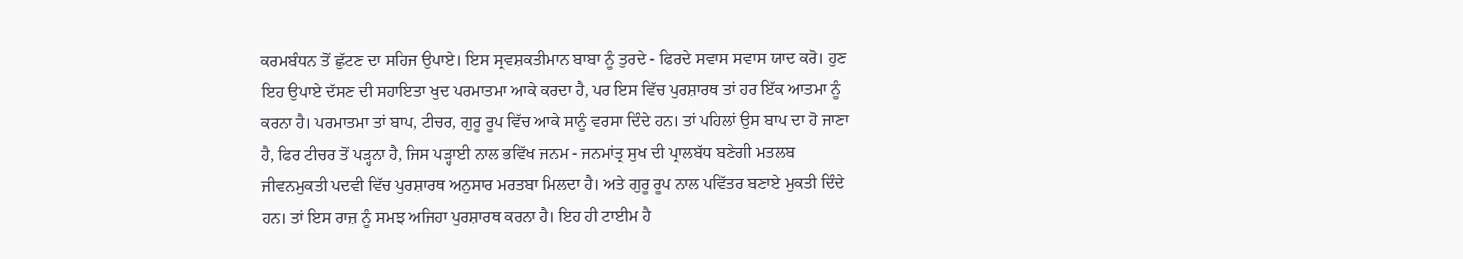ਕਰਮਬੰਧਨ ਤੋਂ ਛੁੱਟਣ ਦਾ ਸਹਿਜ ਉਪਾਏ। ਇਸ ਸ੍ਰਵਸ਼ਕਤੀਮਾਨ ਬਾਬਾ ਨੂੰ ਤੁਰਦੇ - ਫਿਰਦੇ ਸਵਾਸ ਸਵਾਸ ਯਾਦ ਕਰੋ। ਹੁਣ ਇਹ ਉਪਾਏ ਦੱਸਣ ਦੀ ਸਹਾਇਤਾ ਖੁਦ ਪਰਮਾਤਮਾ ਆਕੇ ਕਰਦਾ ਹੈ, ਪਰ ਇਸ ਵਿੱਚ ਪੁਰਸ਼ਾਰਥ ਤਾਂ ਹਰ ਇੱਕ ਆਤਮਾ ਨੂੰ ਕਰਨਾ ਹੈ। ਪਰਮਾਤਮਾ ਤਾਂ ਬਾਪ, ਟੀਚਰ, ਗੁਰੂ ਰੂਪ ਵਿੱਚ ਆਕੇ ਸਾਨੂੰ ਵਰਸਾ ਦਿੰਦੇ ਹਨ। ਤਾਂ ਪਹਿਲਾਂ ਉਸ ਬਾਪ ਦਾ ਹੋ ਜਾਣਾ ਹੈ, ਫਿਰ ਟੀਚਰ ਤੋਂ ਪੜ੍ਹਨਾ ਹੈ, ਜਿਸ ਪੜ੍ਹਾਈ ਨਾਲ ਭਵਿੱਖ ਜਨਮ - ਜਨਮਾਂਤ੍ਰ ਸੁਖ ਦੀ ਪ੍ਰਾਲਬੱਧ ਬਣੇਗੀ ਮਤਲਬ ਜੀਵਨਮੁਕਤੀ ਪਦਵੀ ਵਿੱਚ ਪੁਰਸ਼ਾਰਥ ਅਨੁਸਾਰ ਮਰਤਬਾ ਮਿਲਦਾ ਹੈ। ਅਤੇ ਗੁਰੂ ਰੂਪ ਨਾਲ ਪਵਿੱਤਰ ਬਣਾਏ ਮੁਕਤੀ ਦਿੰਦੇ ਹਨ। ਤਾਂ ਇਸ ਰਾਜ਼ ਨੂੰ ਸਮਝ ਅਜਿਹਾ ਪੁਰਸ਼ਾਰਥ ਕਰਨਾ ਹੈ। ਇਹ ਹੀ ਟਾਈਮ ਹੈ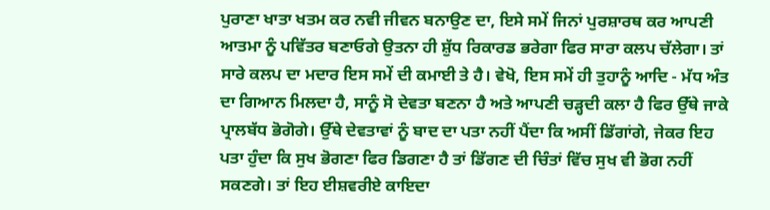ਪੁਰਾਣਾ ਖਾਤਾ ਖਤਮ ਕਰ ਨਵੀ ਜੀਵਨ ਬਨਾਉਣ ਦਾ, ਇਸੇ ਸਮੇਂ ਜਿਨਾਂ ਪੁਰਸ਼ਾਰਥ ਕਰ ਆਪਣੀ ਆਤਮਾ ਨੂੰ ਪਵਿੱਤਰ ਬਣਾਓਗੇ ਉਤਨਾ ਹੀ ਸ਼ੁੱਧ ਰਿਕਾਰਡ ਭਰੇਗਾ ਫਿਰ ਸਾਰਾ ਕਲਪ ਚੱਲੇਗਾ। ਤਾਂ ਸਾਰੇ ਕਲਪ ਦਾ ਮਦਾਰ ਇਸ ਸਮੇਂ ਦੀ ਕਮਾਈ ਤੇ ਹੈ। ਵੇਖੋ, ਇਸ ਸਮੇਂ ਹੀ ਤੁਹਾਨੂੰ ਆਦਿ - ਮੱਧ ਅੰਤ ਦਾ ਗਿਆਨ ਮਿਲਦਾ ਹੈ, ਸਾਨੂੰ ਸੋ ਦੇਵਤਾ ਬਣਨਾ ਹੈ ਅਤੇ ਆਪਣੀ ਚੜ੍ਹਦੀ ਕਲਾ ਹੈ ਫਿਰ ਉੱਥੇ ਜਾਕੇ ਪ੍ਰਾਲਬੱਧ ਭੋਗੋਗੇ। ਉੱਥੇ ਦੇਵਤਾਵਾਂ ਨੂੰ ਬਾਦ ਦਾ ਪਤਾ ਨਹੀਂ ਪੈਂਦਾ ਕਿ ਅਸੀਂ ਡਿੱਗਾਂਗੇ, ਜੇਕਰ ਇਹ ਪਤਾ ਹੁੰਦਾ ਕਿ ਸੁਖ ਭੋਗਣਾ ਫਿਰ ਡਿਗਣਾ ਹੈ ਤਾਂ ਡਿੱਗਣ ਦੀ ਚਿੰਤਾਂ ਵਿੱਚ ਸੁਖ ਵੀ ਭੋਗ ਨਹੀਂ ਸਕਣਗੇ। ਤਾਂ ਇਹ ਈਸ਼ਵਰੀਏ ਕਾਇਦਾ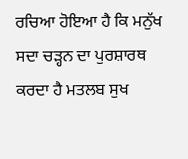ਰਚਿਆ ਹੋਇਆ ਹੈ ਕਿ ਮਨੁੱਖ ਸਦਾ ਚੜ੍ਹਨ ਦਾ ਪੁਰਸ਼ਾਰਥ ਕਰਦਾ ਹੈ ਮਤਲਬ ਸੁਖ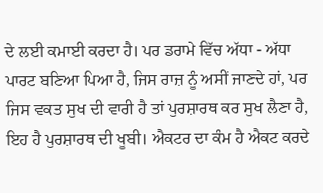ਦੇ ਲਈ ਕਮਾਈ ਕਰਦਾ ਹੈ। ਪਰ ਡਰਾਮੇ ਵਿੱਚ ਅੱਧਾ - ਅੱਧਾ ਪਾਰਟ ਬਣਿਆ ਪਿਆ ਹੈ, ਜਿਸ ਰਾਜ਼ ਨੂੰ ਅਸੀਂ ਜਾਣਦੇ ਹਾਂ, ਪਰ ਜਿਸ ਵਕਤ ਸੁਖ ਦੀ ਵਾਰੀ ਹੈ ਤਾਂ ਪੁਰਸ਼ਾਰਥ ਕਰ ਸੁਖ ਲੈਣਾ ਹੈ, ਇਹ ਹੈ ਪੁਰਸ਼ਾਰਥ ਦੀ ਖੂਬੀ। ਐਕਟਰ ਦਾ ਕੰਮ ਹੈ ਐਕਟ ਕਰਦੇ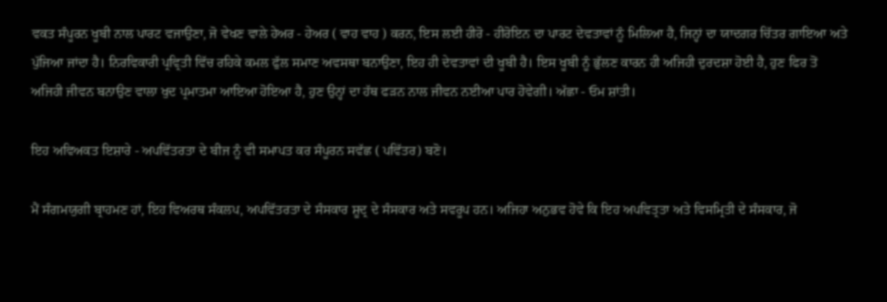ਵਕਤ ਸੰਪੂਰਨ ਖੂਬੀ ਨਾਲ ਪਾਰਟ ਵਜਾਉਣਾ, ਜੋ ਵੇਖਣ ਵਾਲੇ ਹੇਅਰ - ਹੇਅਰ ( ਵਾਹ ਵਾਹ ) ਕਰਨ, ਇਸ ਲਈ ਹੀਰੋ - ਹੀਰੋਇਨ ਦਾ ਪਾਰਟ ਦੇਵਤਾਵਾਂ ਨੂੰ ਮਿਲਿਆ ਹੈ, ਜਿਨ੍ਹਾਂ ਦਾ ਯਾਦਗਰ ਚਿੱਤਰ ਗਾਇਆ ਅਤੇ ਪੁੱਜਿਆ ਜਾਂਦਾ ਹੈ। ਨਿਰਵਿਕਾਰੀ ਪ੍ਰਵ੍ਰਿਤੀ ਵਿੱਚ ਰਹਿਕੇ ਕਮਲ ਫੁੱਲ ਸਮਾਣ ਅਵਸਥਾ ਬਨਾਉਣਾ, ਇਹ ਹੀ ਦੇਵਤਾਵਾਂ ਦੀ ਖੂਬੀ ਹੈ। ਇਸ ਖੂਬੀ ਨੂੰ ਭੁੱਲਣ ਕਾਰਨ ਹੀ ਅਜਿਹੀ ਦੁਰਦਸ਼ਾ ਹੋਈ ਹੈ, ਹੁਣ ਫਿਰ ਤੋਂ ਅਜਿਹੀ ਜੀਵਨ ਬਨਾਉਣ ਵਾਲਾ ਖੁਦ ਪ੍ਰਮਾਤਮਾ ਆਇਆ ਹੋਇਆ ਹੈ, ਹੁਣ ਉਨ੍ਹਾਂ ਦਾ ਹੱਥ ਫੜਨ ਨਾਲ ਜੀਵਨ ਨਈਆ ਪਾਰ ਹੋਵੇਗੀ। ਅੱਛਾ - ਓਮ ਸ਼ਾਂਤੀ।

ਇਹ ਅਵਿਅਕਤ ਇਸ਼ਾਰੇ - ਅਪਵਿੱਤਰਤਾ ਦੇ ਬੀਜ ਨੂੰ ਵੀ ਸਮਾਪਤ ਕਰ ਸੰਪੂਰਨ ਸਵੱਛ ( ਪਵਿੱਤਰ) ਬਣੋ।

ਮੈਂ ਸੰਗਮਯੁਗੀ ਬ੍ਰਾਹਮਣ ਹਾਂ, ਇਹ ਵਿਅਰਥ ਸੰਕਲਪ, ਅਪਵਿੱਤਰਤਾ ਦੇ ਸੰਸਕਾਰ ਸ਼ੂਦ੍ਰ ਦੇ ਸੰਸਕਾਰ ਅਤੇ ਸਵਰੂਪ ਹਨ। ਅਜਿਹਾ ਅਨੁਭਵ ਹੋਵੇ ਕਿ ਇਹ ਅਪਵਿਤ੍ਰਤਾ ਅਤੇ ਵਿਸਮ੍ਰਿਤੀ ਦੇ ਸੰਸਕਾਰ, ਜੋ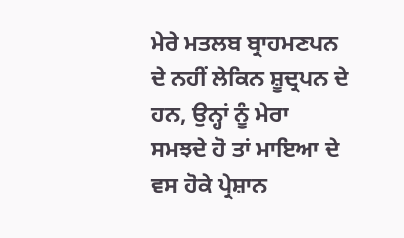ਮੇਰੇ ਮਤਲਬ ਬ੍ਰਾਹਮਣਪਨ ਦੇ ਨਹੀਂ ਲੇਕਿਨ ਸ਼ੂਦ੍ਰਪਨ ਦੇ ਹਨ, ਉਨ੍ਹਾਂ ਨੂੰ ਮੇਰਾ ਸਮਝਦੇ ਹੋ ਤਾਂ ਮਾਇਆ ਦੇ ਵਸ ਹੋਕੇ ਪ੍ਰੇਸ਼ਾਨ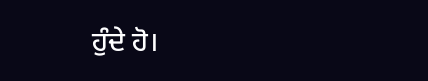ਹੁੰਦੇ ਹੋ।